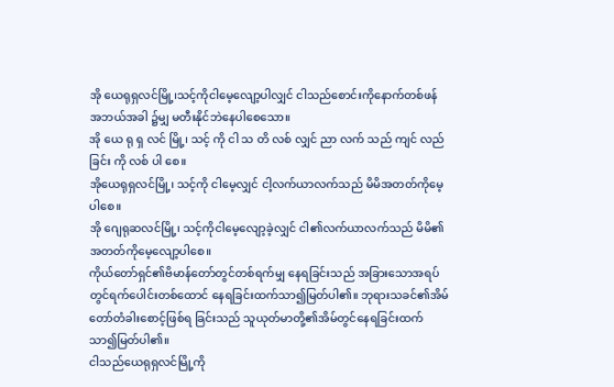အို ယေရုရှလင်မြို့၊သင့်ကိုငါမေ့လျော့ပါလျှင် ငါသည်စောင်းကိုနောက်တစ်ဖန်အဘယ်အခါ ၌မျှ မတီးနိုင်ဘဲနေပါစေသော။
အို ယေ ရု ရှ လင် မြို့၊ သင့် ကို ငါ သ တိ လစ် လျှင် ညာ လက် သည် ကျင် လည် ခြင်း ကို လစ် ပါ စေ။
အိုယေရုရှလင်မြို့၊ သင့်ကို ငါမေ့လျှင် ငါ့လက်ယာလက်သည် မိမိအတတ်ကိုမေ့ပါစေ။
အို ဂျေရုဆလင်မြို့၊ သင့်ကိုငါမေ့လျော့ခဲ့လျှင် ငါ၏လက်ယာလက်သည် မိမိ၏အတတ်ကိုမေ့လျော့ပါစေ။
ကိုယ်တော်ရှင်၏ဗိမာန်တော်တွင်တစ်ရက်မျှ နေရခြင်းသည် အခြားသောအရပ်တွင်ရက်ပေါင်းတစ်ထောင် နေရခြင်းထက်သာ၍မြတ်ပါ၏။ ဘုရားသခင်၏အိမ်တော်တံခါးစောင့်ဖြစ်ရ ခြင်းသည် သူယုတ်မာတို့၏အိမ်တွင်နေရခြင်းထက် သာ၍မြတ်ပါ၏။
ငါသည်ယေရုရှလင်မြို့ကို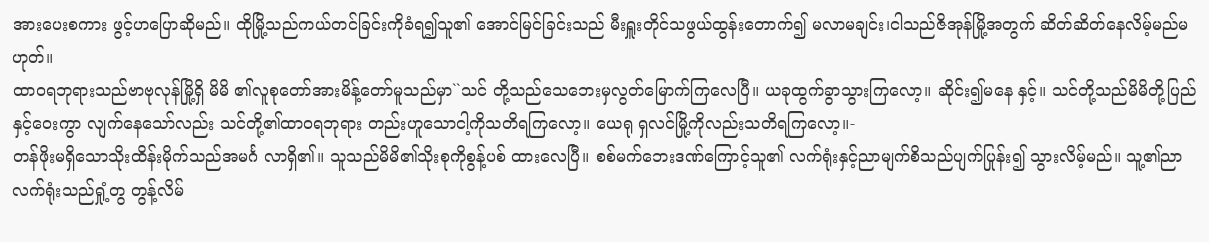အားပေးစကား ဖွင့်ဟပြောဆိုမည်။ ထိုမြို့သည်ကယ်တင်ခြင်းကိုခံရ၍သူ၏ အောင်မြင်ခြင်းသည် မီးရှူးတိုင်သဖွယ်ထွန်းတောက်၍ မလာမချင်း၊ငါသည်ဇိအုန်မြို့အတွက် ဆိတ်ဆိတ်နေလိမ့်မည်မဟုတ်။
ထာဝရဘုရားသည်ဗာဗုလုန်မြို့ရှိ မိမိ ၏လူစုတော်အားမိန့်တော်မူသည်မှာ``သင် တို့သည်သေဘေးမှလွတ်မြောက်ကြလေပြီ။ ယခုထွက်ခွာသွားကြလော့။ ဆိုင်း၍မနေ နှင့်။ သင်တို့သည်မိမိတို့ပြည်နှင့်ဝေးကွာ လျက်နေသော်လည်း သင်တို့၏ထာဝရဘုရား တည်းဟူသောငါ့ကိုသတိရကြလော့။ ယေရု ရှလင်မြို့ကိုလည်းသတိရကြလော့။-
တန်ဖိုးမရှိသောသိုးထိန်းမိုက်သည်အမင်္ဂ လာရှိ၏။ သူသည်မိမိ၏သိုးစုကိုစွန့်ပစ် ထားလေပြီ။ စစ်မက်ဘေးဒဏ်ကြောင့်သူ၏ လက်ရုံးနှင့်ညာမျက်စိသည်ပျက်ပြုန်း၍ သွားလိမ့်မည်။ သူ့၏ညာလက်ရုံးသည်ရှုံ့တွ တွန့်လိမ်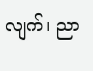လျက်၊ ညာ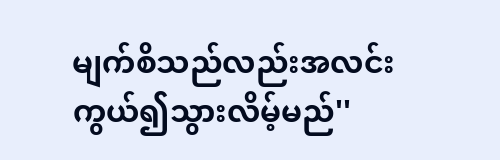မျက်စိသည်လည်းအလင်း ကွယ်၍သွားလိမ့်မည်''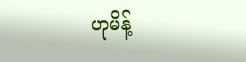ဟုမိန့်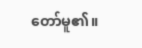တော်မူ၏။